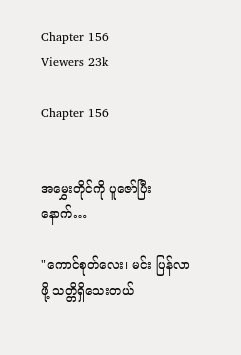Chapter 156
Viewers 23k

Chapter 156


အမွှေးတိုင်ကို ပူဇော်ပြီးနောက်…

"ကောင်စုတ်လေး၊ မင်း ပြန်လာဖို့ သတ္တိရှိသေးတယ်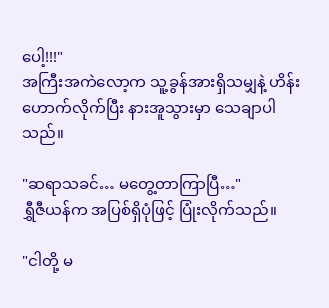ပေါ့!!!"
အကြီးအကဲလော့က သူ့ခွန်အားရှိသမျှနဲ့ ဟိန်းဟောက်လိုက်ပြီး နားအူသွားမှာ သေချာပါသည်။

"ဆရာသခင်… မတွေ့တာကြာပြီ…"
ရွှီဇီယန်က အပြစ်ရှိပုံဖြင့် ပြုံးလိုက်သည်။

"ငါတို့ မ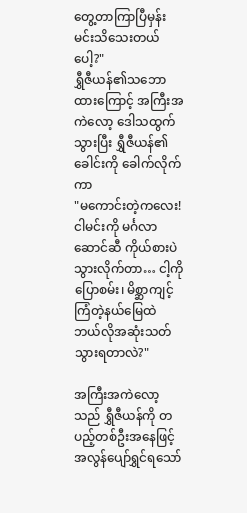တွေ့တာကြာပြီမှန်း မင်းသိသေးတယ်ပေါ့?"
ရွှီဇီယန်၏သဘောထားကြောင့် အကြီးအကဲလော့ ဒေါသထွက်သွားပြီး ရွှီဇီယန်၏ခေါင်းကို ခေါက်လိုက်ကာ
"မကောင်းတဲ့ကလေး! ငါမင်းကို မင်္ဂလာဆောင်ဆီ ကိုယ်စားပဲသွားလိုက်တာ… ငါ့ကိုပြောစမ်း၊ မိစ္ဆာကျင့်ကြံတဲ့နယ်မြေထဲ ဘယ်လိုအဆုံးသတ်သွားရတာလဲ?"

အကြီးအကဲလော့သည် ရွှီဇီယန်ကို တပည့်တစ်ဦးအနေဖြင့် အလွန်ပျော်ရွှင်ရသော်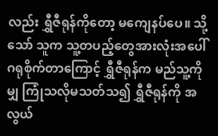လည်း ရွှီဇီရုန်ကိုတော့ မကျေနပ်ပေ။ သို့သော် သူက သူ့တပည့်တွေအားလုံးအပေါ် ဂရုစိုက်တာကြောင့် ရွှီဇီရုန်က မည်သူ့ကိုမျှ ကြုံသလိုမသတ်သ၍ ရွှီဇီရုန်ကို အလွယ်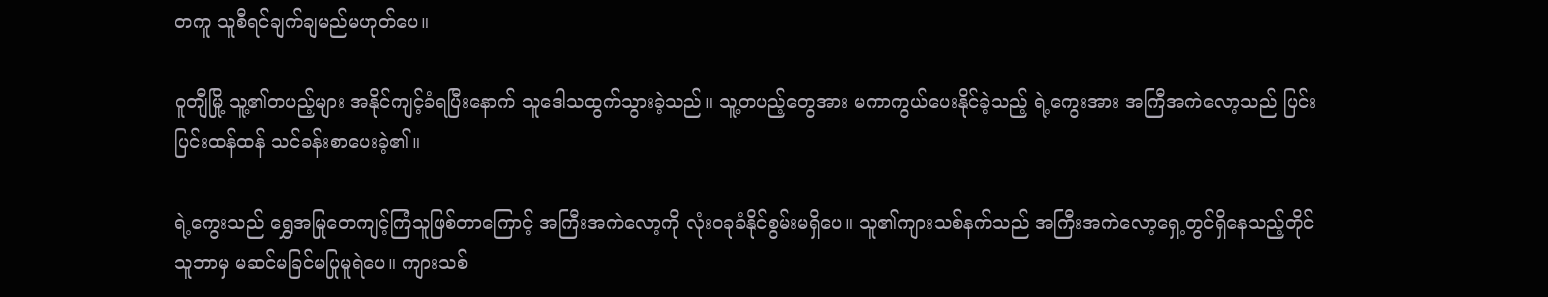တကူ သူစီရင်ချက်ချမည်မဟုတ်ပေ။

ဝူတျီမြို့ သူ့၏တပည့်များ အနိုင်ကျင့်ခံရပြီးနောက် သူဒေါသထွက်သွားခဲ့သည်။ သူ့တပည့်တွေအား မကာကွယ်ပေးနိုင်ခဲ့သည့် ရဲ့ကွေးအား အကြီအကဲလော့သည် ပြင်းပြင်းထန်ထန် သင်ခန်းစာပေးခဲ့၏။

ရဲ့ကွေးသည် ရွှေအမြုတေကျင့်ကြံသူဖြစ်တာကြောင့် အကြီးအကဲလော့ကို လုံးဝခုခံနိုင်စွမ်းမရှိပေ။ သူ၏ကျားသစ်နက်သည် အကြီးအကဲလော့ရှေ့တွင်ရှိနေသည့်တိုင် သူဘာမှ မဆင်မခြင်မပြုမူရဲပေ။ ကျားသစ်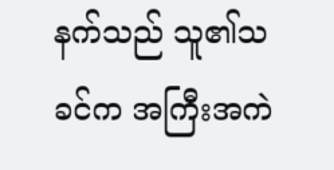နက်သည် သူ၏သခင်က အကြီးအကဲ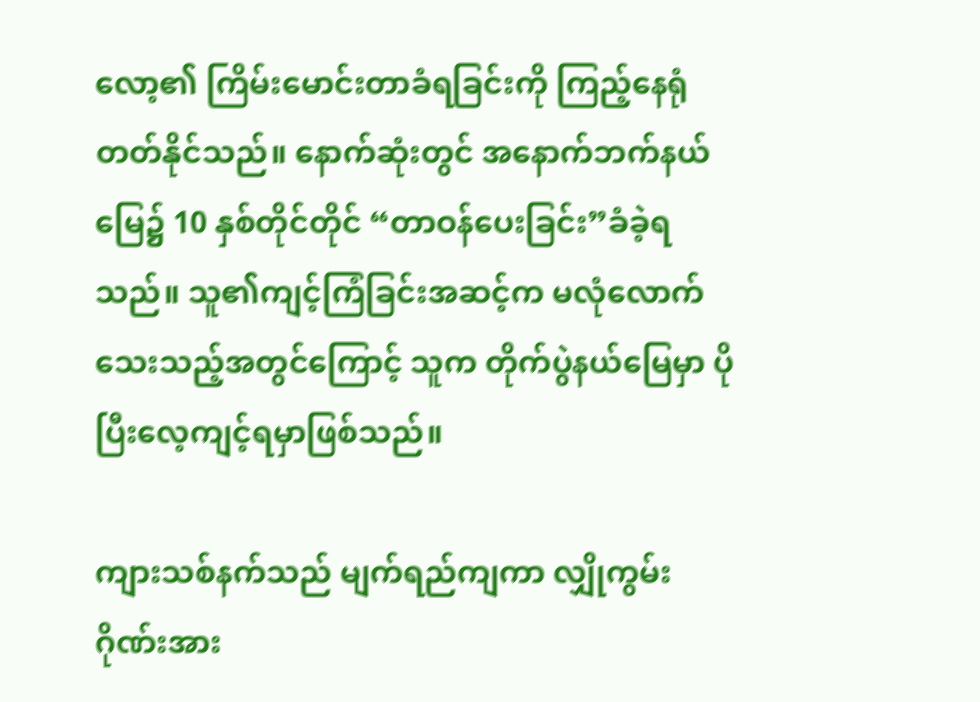လော့၏ ကြိမ်းမောင်းတာခံရခြင်းကို ကြည့်နေရုံတတ်နိုင်သည်။ နောက်ဆုံးတွင် အနောက်ဘက်နယ်မြေ၌ 10 နှစ်တိုင်တိုင် “တာဝန်ပေးခြင်း”ခံခဲ့ရသည်။ သူ၏ကျင့်ကြံခြင်းအဆင့်က မလုံလောက်သေးသည့်အတွင်ကြောင့် သူက တိုက်ပွဲနယ်မြေမှာ ပိုပြီးလေ့ကျင့်ရမှာဖြစ်သည်။

ကျားသစ်နက်သည် မျက်ရည်ကျကာ လျှိုကွမ်းဂိုဏ်းအား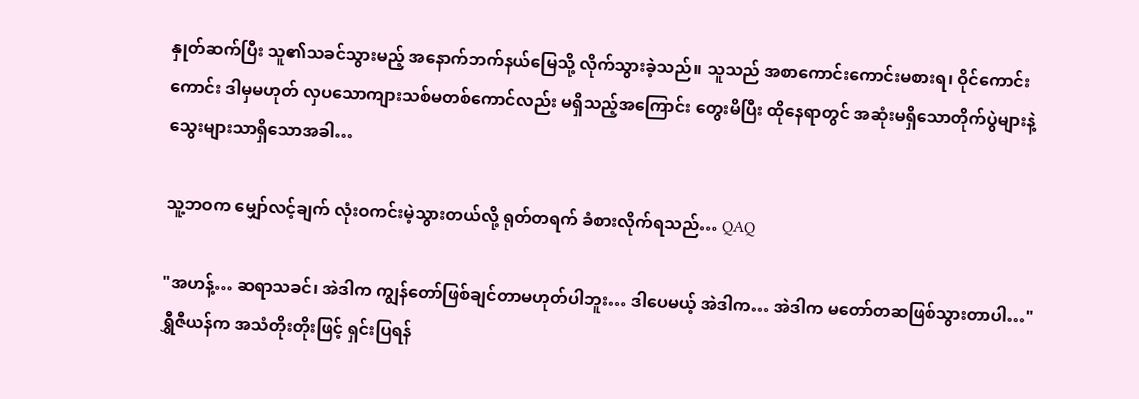နှုတ်ဆက်ပြီး သူ၏သခင်သွားမည့် အနောက်ဘက်နယ်မြေသို့ လိုက်သွားခဲ့သည်။ သူသည် အစာကောင်းကောင်းမစားရ၊ ဝိုင်ကောင်းကောင်း ဒါမှမဟုတ် လှပသောကျားသစ်မတစ်ကောင်လည်း မရှိသည့်အကြောင်း တွေးမိပြီး ထိုနေရာတွင် အဆုံးမရှိသောတိုက်ပွဲများနဲ့ သွေးများသာရှိသောအခါ…

သူ့ဘဝက မျှော်လင့်ချက် လုံးဝကင်းမဲ့သွားတယ်လို့ ရုတ်တရက် ခံစားလိုက်ရသည်… QAQ

"အဟန့်… ဆရာသခင်၊ အဲဒါက ကျွန်တော်ဖြစ်ချင်တာမဟုတ်ပါဘူး… ဒါပေမယ့် အဲဒါက… အဲဒါက မတော်တဆဖြစ်သွားတာပါ…"
ရွှီဇီယန်က အသံတိုးတိုးဖြင့် ရှင်းပြရန်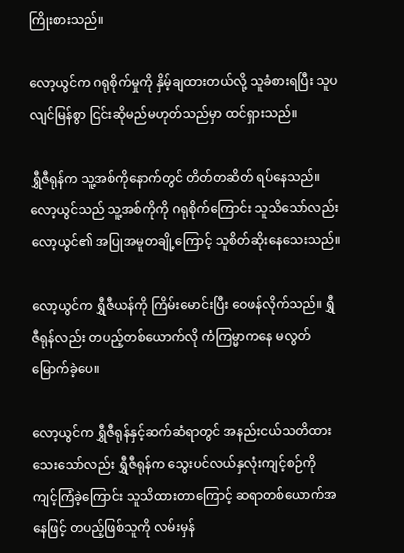ကြိုးစားသည်။

လော့ယွင်က ဂရုစိုက်မှုကို နှိမ့်ချထားတယ်လို့ သူခံစားရပြီး သူပ လျင်မြန်စွာ ငြင်းဆိုမည်မဟုတ်သည်မှာ ထင်ရှားသည်။

ရွှီဇီရုန်က သူ့အစ်ကိုနောက်တွင် တိတ်တဆိတ် ရပ်နေသည်။ လော့ယွင်သည် သူ့အစ်ကိုကို ဂရုစိုက်ကြောင်း သူသိသော်လည်း လော့ယွင်၏ အပြုအမူတချို့ကြောင့် သူစိတ်ဆိုးနေသေးသည်။

လော့ယွင်က ရွှီဇီယန်ကို ကြိမ်းမောင်းပြီး ဝေဖန်လိုက်သည်။ ရွှီဇီရုန်လည်း တပည့်တစ်ယောက်လို ကံကြမ္မာကနေ မလွတ်မြောက်ခဲ့ပေ။

လော့ယွင်က ရွှီဇီရုန်နှင့်ဆက်ဆံရာတွင် အနည်းငယ်သတိထားသေးသော်လည်း ရွှီဇီရုန်က သွေးပင်လယ်နှလုံးကျင့်စဉ်ကို ကျင့်ကြံခဲ့ကြောင်း သူသိထားတာကြောင့် ဆရာတစ်ယောက်အနေဖြင့် တပည့်ဖြစ်သူကို လမ်းမှန်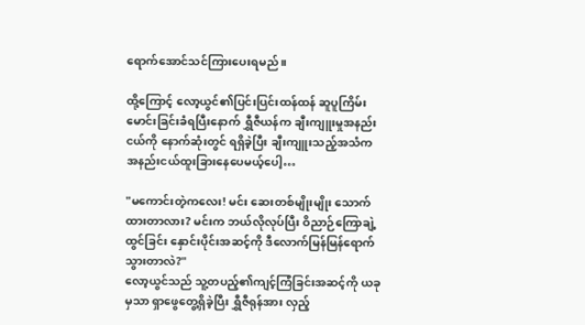ရောက်အောင်သင်ကြားပေးရမည်။

ထို့ကြောင့် လော့ယွင်၏ပြင်းပြင်းထန်ထန် ဆူပူကြိမ်းမောင်းခြင်းခံရပြီးနောက် ရွှီဇီယန်က ချီးကျူးမှုအနည်းငယ်ကို နောက်ဆုံးတွင် ရရှိခဲ့ပြီး ချီးကျူးသည့်အသံက အနည်းငယ်ထူးခြားနေပေမယ့်ပေါ့…

"မကောင်းတဲ့ကလေး! မင်း ဆေးတစ်မျိုးမျိုး သောက်ထားတာလား? မင်းက ဘယ်လိုလုပ်ပြီး ဝိညာဉ်ကြောချဲ့ထွင်ခြင်း နှောင်းပိုင်းအဆင့်ကို ဒီလောက်မြန်မြန်ရောက်သွားတာလဲ?"
လော့ယွင်သည် သူ့တပည့်၏ကျင့်ကြံခြင်းအဆင့်ကို ယခုမှသာ ရှာဖွေတွေ့ရှိခဲ့ပြီး ရွှီဇီရုန်အား လှည့်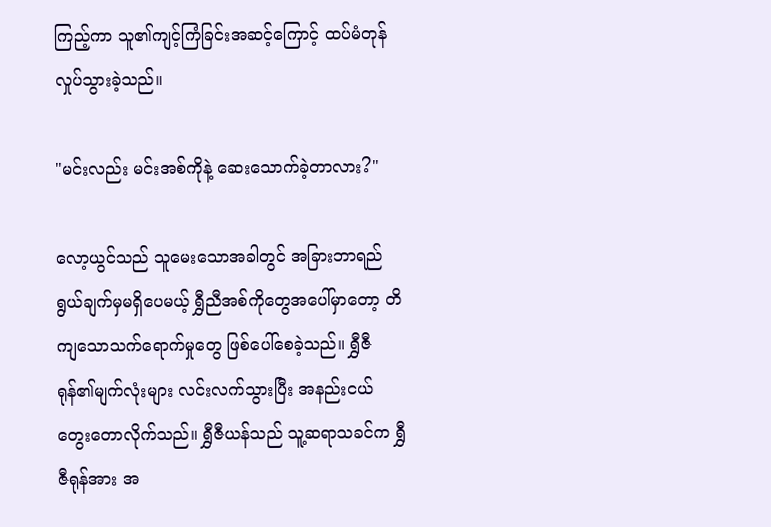ကြည့်ကာ သူ၏ကျင့်ကြံခြင်းအဆင့်ကြောင့် ထပ်မံတုန်လှုပ်သွားခဲ့သည်။

"မင်းလည်း မင်းအစ်ကိုနဲ့ ဆေးသောက်ခဲ့တာလား?"

လော့ယွင်သည် သူမေးသောအခါတွင် အခြားဘာရည်ရွယ်ချက်မှမရှိပေမယ့် ရွှီညီအစ်ကိုတွေအပေါ်မှာတော့ တိကျသောသက်ရောက်မှုတွေ ဖြစ်ပေါ်စေခဲ့သည်။ ရွှီဇီရုန်၏မျက်လုံးများ လင်းလက်သွားပြီး အနည်းငယ်တွေးတောလိုက်သည်။ ရွှီဇီယန်သည် သူ့ဆရာသခင်က ရွှီဇီရုန်အား အ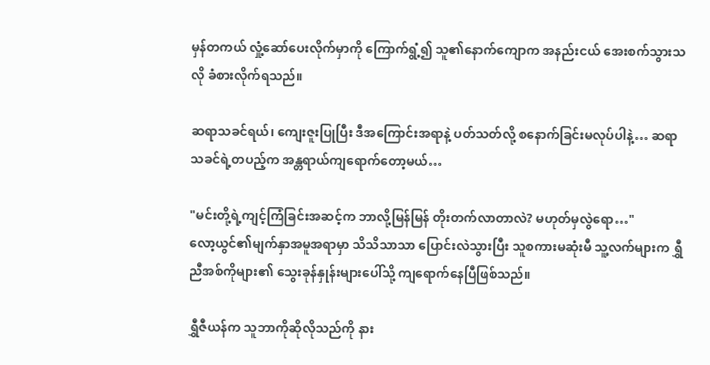မှန်တကယ် လှုံ့ဆော်ပေးလိုက်မှာကို ကြောက်ရွံ့၍ သူ၏နောက်ကျောက အနည်းငယ် အေးစက်သွားသလို ခံစားလိုက်ရသည်။

ဆရာသခင်ရယ်၊ ကျေးဇူးပြုပြီး ဒီအကြောင်းအရာနဲ့ ပတ်သတ်လို့ စနောက်ခြင်းမလုပ်ပါနဲ့… ဆရာသခင်ရဲ့တပည့်က အန္တရာယ်ကျရောက်တော့မယ်…

"မင်းတို့ရဲ့ကျင့်ကြံခြင်းအဆင့်က ဘာလို့မြန်မြန် တိုးတက်လာတာလဲ? မဟုတ်မှလွဲရော…"
လော့ယွင်၏မျက်နှာအမူအရာမှာ သိသိသာသာ ပြောင်းလဲသွားပြီး သူစကားမဆုံးမီ သူ့လက်များက ရွှီညီအစ်ကိုများ၏ သွေးခုန်နှုန်းများပေါ်သို့ ကျရောက်နေပြီဖြစ်သည်။

ရွှီဇီယန်က သူဘာကိုဆိုလိုသည်ကို နား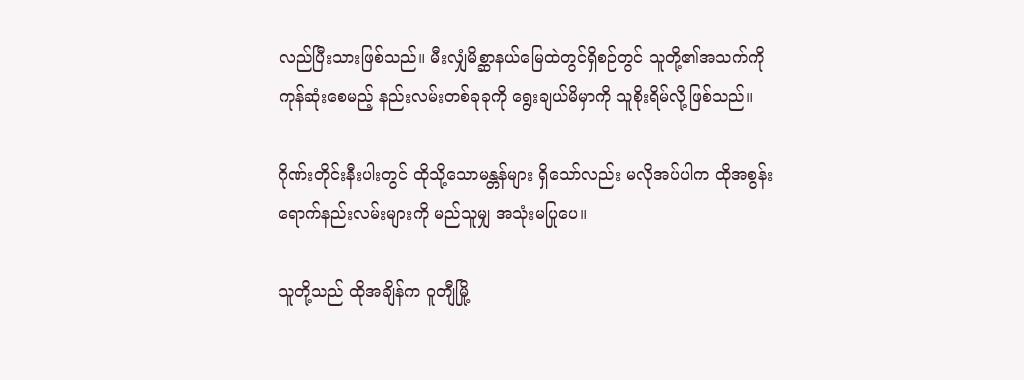လည်ပြီးသားဖြစ်သည်။ မီးလျှံမိစ္ဆာနယ်မြေထဲတွင်ရှိစဉ်တွင် သူတို့၏အသက်ကို ကုန်ဆုံးစေမည့် နည်းလမ်းတစ်ခုခုကို ရွေးချယ်မိမှာကို သူစိုးရိမ်လို့ဖြစ်သည်။

ဂိုဏ်းတိုင်းနီးပါးတွင် ထိုသို့သောမန္တန်များ ရှိသော်လည်း မလိုအပ်ပါက ထိုအစွန်းရောက်နည်းလမ်းများကို မည်သူမျှ အသုံးမပြုပေ။

သူတို့သည် ထိုအချိန်က ဝူတျီမြို့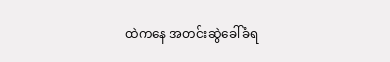ထဲကနေ အတင်းဆွဲခေါ်ခံရ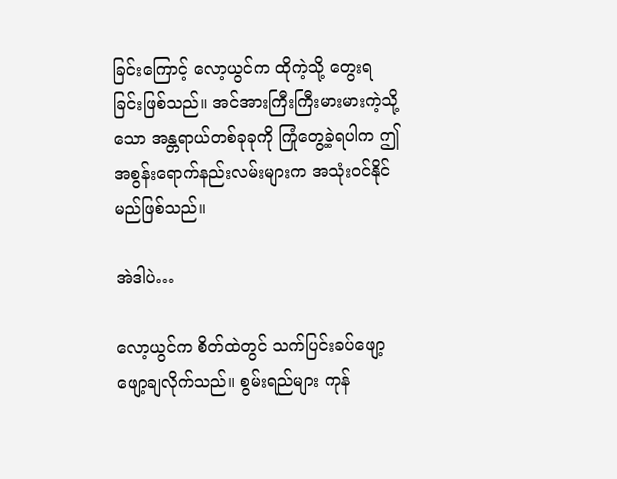ခြင်းကြောင့် လော့ယွင်က ထိုကဲ့သို့ တွေးရခြင်းဖြစ်သည်။ အင်အားကြီးကြီးမားမားကဲ့သို့သော အန္တရာယ်တစ်ခုခုကို ကြုံတွေ့ခဲ့ရပါက ဤအစွန်းရောက်နည်းလမ်းများက အသုံးဝင်နိုင်မည်ဖြစ်သည်။

အဲဒါပဲ…

လော့ယွင်က စိတ်ထဲတွင် သက်ပြင်းခပ်ဖျော့ဖျော့ချလိုက်သည်။ စွမ်းရည်များ ကုန်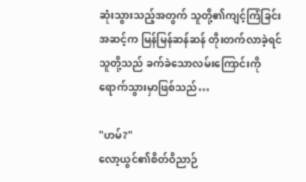ဆုံးသွားသည့်အတွက် သူတို့၏ကျင့်ကြံခြင်းအဆင့်က မြန်မြန်ဆန်ဆန် တိုးတက်လာခဲ့ရင် သူတို့သည် ခက်ခဲသောလမ်းကြောင်းကို ရောက်သွားမှာဖြစ်သည်…

"ဟမ်?"
လော့ယွင်၏စိတ်ဝိညာဉ်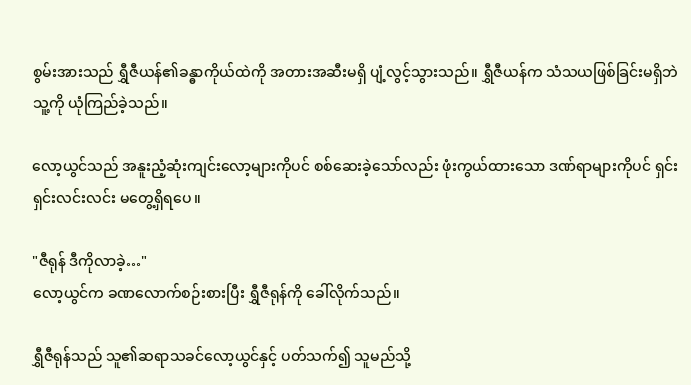စွမ်းအားသည် ရွှီဇီယန်၏ခန္ဓာကိုယ်ထဲကို အတားအဆီးမရှိ ပျံ့လွင့်သွားသည်။ ရွှီဇီယန်က သံသယဖြစ်ခြင်းမရှိဘဲ သူ့ကို ယုံကြည်ခဲ့သည်။

လော့ယွင်သည် အနူးညံ့ဆုံးကျင်းလော့များကိုပင် စစ်ဆေးခဲ့သော်လည်း ဖုံးကွယ်ထားသော ဒဏ်ရာများကိုပင် ရှင်းရှင်းလင်းလင်း မတွေ့ရှိရပေ။

"ဇီရုန် ဒီကိုလာခဲ့…"
လော့ယွင်က ခဏလောက်စဉ်းစားပြီး ရွှီဇီရုန်ကို ခေါ်လိုက်သည်။

ရွှီဇီရုန်သည် သူ၏ဆရာသခင်လော့ယွင်နှင့် ပတ်သက်၍ သူမည်သို့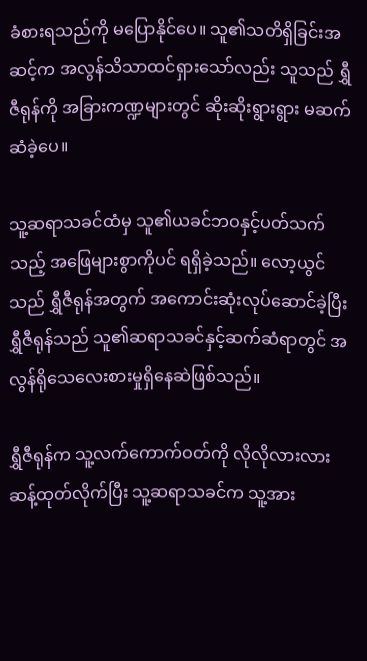ခံစားရသည်ကို မပြောနိုင်ပေ။ သူ၏သတိရှိခြင်းအဆင့်က အလွန်သိသာထင်ရှားသော်လည်း သူသည် ရွှီဇီရုန်ကို အခြားကဏ္ဍများတွင် ဆိုးဆိုးရွားရွား မဆက်ဆံခဲ့ပေ။

သူ့ဆရာသခင်ထံမှ သူ၏ယခင်ဘဝနှင့်ပတ်သက်သည့် အဖြေများစွာကိုပင် ရရှိခဲ့သည်။ လော့ယွင်သည် ရွှီဇီရုန်အတွက် အကောင်းဆုံးလုပ်ဆောင်ခဲ့ပြီး ရွှီဇီရုန်သည် သူ၏ဆရာသခင်နှင့်ဆက်ဆံရာတွင် အလွန်ရိုသေလေးစားမှုရှိနေဆဲဖြစ်သည်။

ရွှီဇီရုန်က သူ့လက်ကောက်ဝတ်ကို လိုလိုလားလား ဆန့်ထုတ်လိုက်ပြီး သူ့ဆရာသခင်က သူ့အား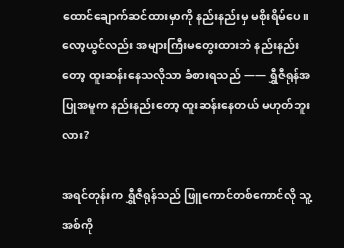ထောင်ချောက်ဆင်ထားမှာကို နည်းနည်းမှ မစိုးရိမ်ပေ။ လော့ယွင်လည်း အများကြီးမတွေးထားဘဲ နည်းနည်းတော့ ထူးဆန်းနေသလိုသာ ခံစားရသည် —— ရွှီဇီရုန်အပြုအမူက နည်းနည်းတော့ ထူးဆန်းနေတယ် မဟုတ်ဘူးလား?

အရင်တုန်းက ရွှီဇီရုန်သည် ဖြူကောင်တစ်ကောင်လို သူ့အစ်ကို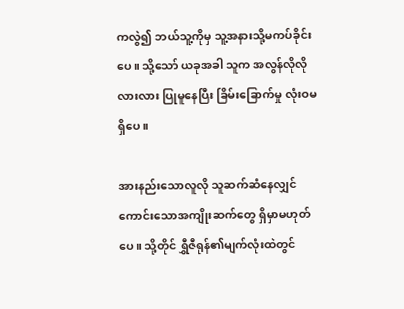ကလွဲ၍ ဘယ်သူ့ကိုမှ သူ့အနားသို့မကပ်ခိုင်းပေ။ သို့သော် ယခုအခါ သူက အလွန်လိုလိုလားလား ပြုမူနေပြီး ခြိမ်းခြောက်မှု လုံးဝမရှိပေ။

အားနည်းသောလူလို သူဆက်ဆံနေလျှင် ကောင်းသောအကျိုးဆက်တွေ ရှိမှာမဟုတ်ပေ။ သို့တိုင် ရွှီဇီရုန်၏မျက်လုံးထဲတွင်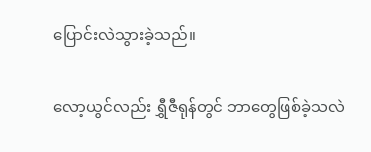ပြောင်းလဲသွားခဲ့သည်။

လော့ယွင်လည်း ရွှီဇီရုန်တွင် ဘာတွေဖြစ်ခဲ့သလဲ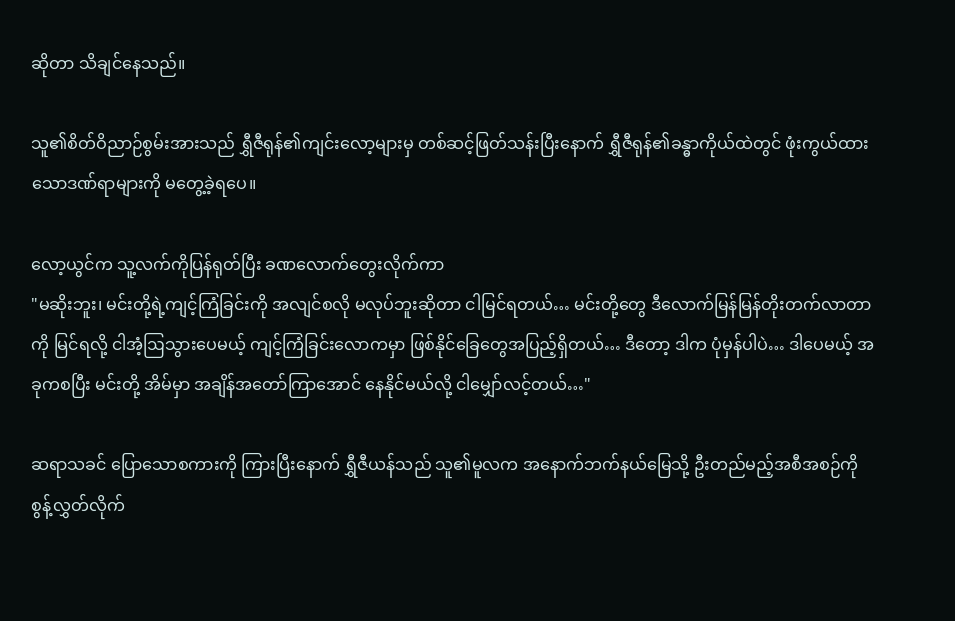ဆိုတာ သိချင်နေသည်။

သူ၏စိတ်ဝိညာဉ်စွမ်းအားသည် ရွှီဇီရုန်၏ကျင်းလော့များမှ တစ်ဆင့်ဖြတ်သန်းပြီးနောက် ရွှီဇီရုန်၏ခန္ဓာကိုယ်ထဲတွင် ဖုံးကွယ်ထားသောဒဏ်ရာများကို မတွေ့ခဲ့ရပေ။

လော့ယွင်က သူ့လက်ကိုပြန်ရုတ်ပြီး ခဏလောက်တွေးလိုက်ကာ
"မဆိုးဘူး၊ မင်းတို့ရဲ့ကျင့်ကြံခြင်းကို အလျင်စလို မလုပ်ဘူးဆိုတာ ငါမြင်ရတယ်… မင်းတို့တွေ ဒီလောက်မြန်မြန်တိုးတက်လာတာကို မြင်ရလို့ ငါအံ့ဩသွားပေမယ့် ကျင့်ကြံခြင်းလောကမှာ ဖြစ်နိုင်ခြေတွေအပြည့်ရှိတယ်… ဒီတော့ ဒါက ပုံမှန်ပါပဲ… ဒါပေမယ့် အခုကစပြီး မင်းတို့ အိမ်မှာ အချိန်အတော်ကြာအောင် နေနိုင်မယ်လို့ ငါမျှော်လင့်တယ်…"

ဆရာသခင် ပြောသောစကားကို ကြားပြီးနောက် ရွှီဇီယန်သည် သူ၏မူလက အနောက်ဘက်နယ်မြေသို့ ဦးတည်မည့်အစီအစဉ်ကို စွန့်လွှတ်လိုက်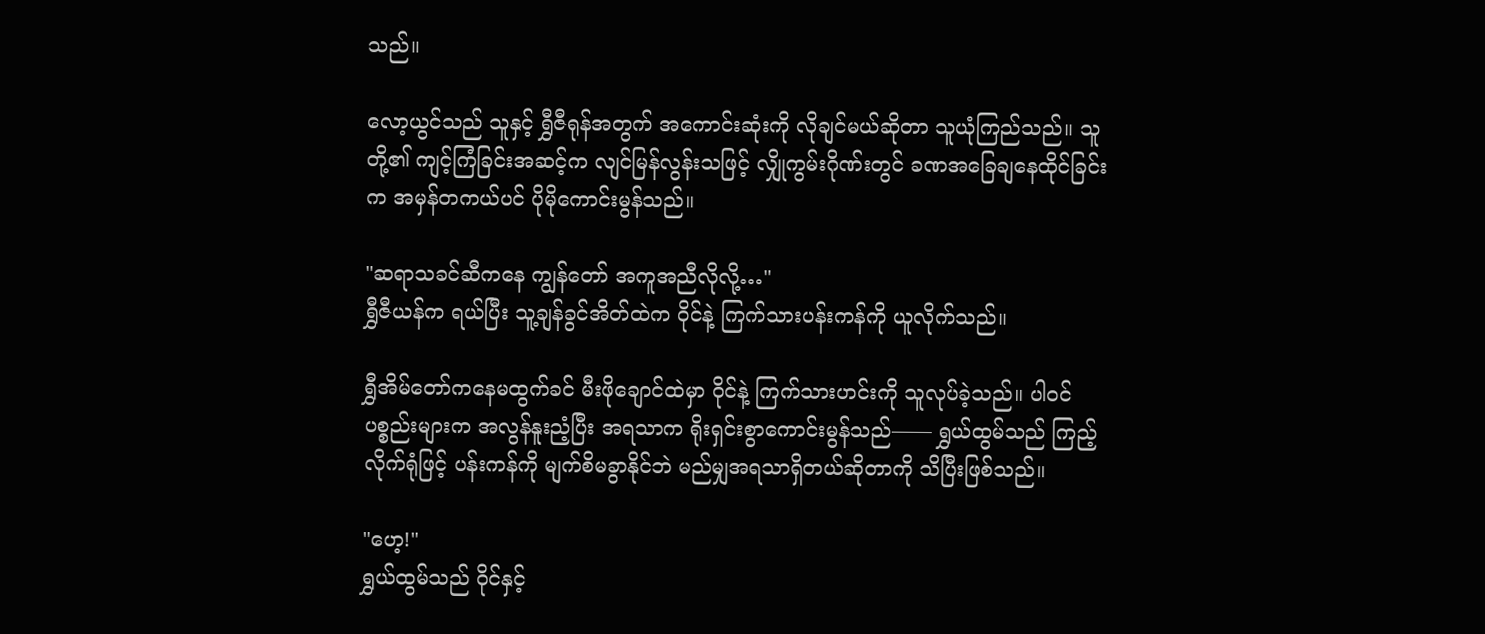သည်။

လော့ယွင်သည် သူနှင့် ရွှီဇီရုန်အတွက် အကောင်းဆုံးကို လိုချင်မယ်ဆိုတာ သူယုံကြည်သည်။ သူတို့၏ ကျင့်ကြံခြင်းအဆင့်က လျင်မြန်လွန်းသဖြင့် လျှိုကွမ်းဂိုဏ်းတွင် ခဏအခြေချနေထိုင်ခြင်းက အမှန်တကယ်ပင် ပိုမိုကောင်းမွန်သည်။

"ဆရာသခင်ဆီကနေ ကျွန်တော် အကူအညီလိုလို့…"
ရွှီဇီယန်က ရယ်ပြီး သူ့ချန်ခွင်အိတ်ထဲက ဝိုင်နဲ့ ကြက်သားပန်းကန်ကို ယူလိုက်သည်။

ရွှီအိမ်တော်ကနေမထွက်ခင် မီးဖိုချောင်ထဲမှာ ဝိုင်နဲ့ ကြက်သားဟင်းကို သူလုပ်ခဲ့သည်။ ပါဝင်ပစ္စည်းများက အလွန်နူးညံ့ပြီး အရသာက ရိုးရှင်းစွာကောင်းမွန်သည်—— ရွှယ်ထွမ်သည် ကြည့်လိုက်ရုံဖြင့် ပန်းကန်ကို မျက်စိမခွာနိုင်ဘဲ မည်မျှအရသာရှိတယ်ဆိုတာကို သိပြီးဖြစ်သည်။

"ဟေ့!"
ရွှယ်ထွမ်သည် ဝိုင်နှင့်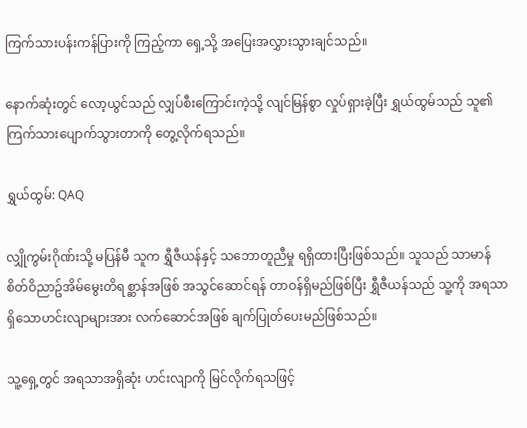ကြက်သားပန်းကန်ပြားကို ကြည့်ကာ ရှေ့သို့ အပြေးအလွှားသွားချင်သည်။

နောက်ဆုံးတွင် လော့ယွင်သည် လျှပ်စီးကြောင်းကဲ့သို့ လျင်မြန်စွာ လှုပ်ရှားခဲ့ပြီး ရွှယ်ထွမ်သည် သူ၏ ကြက်သား‌ပျောက်သွားတာကို တွေ့လိုက်ရသည်။

ရွှယ်ထွမ်: QAQ

လျှိုကွမ်းဂိုဏ်းသို့ မပြန်မီ သူက ရွှီဇီယန်နှင့် သဘောတူညီမှု ရရှိထားပြီးဖြစ်သည်။ သူသည် သာမာန်စိတ်ဝိညာဥ်အိမ်မွေးတိရစ္ဆာန်အဖြစ် အသွင်ဆောင်ရန် တာဝန်ရှိမည်ဖြစ်ပြီး ရွှီဇီယန်သည် သူ့ကို အရသာရှိသောဟင်းလျာများအား လက်ဆောင်အဖြစ် ချက်ပြုတ်ပေးမည်ဖြစ်သည်။

သူ့ရှေ့တွင် အရသာအရှိဆုံး ဟင်းလျာကို မြင်လိုက်ရသဖြင့်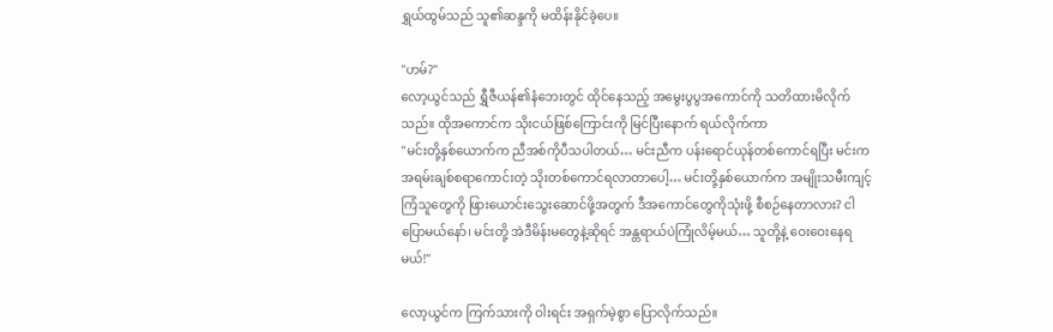ရွှယ်ထွမ်သည် သူ၏ဆန္ဒကို မထိန်းနိုင်ခဲ့ပေ။

"ဟမ်?"
လော့ယွင်သည် ရွှီဇီယန်၏နံဘေးတွင် ထိုင်နေသည့် အမွေးပွပွအကောင်ကို သတိထားမိလိုက်သည်။ ထိုအကောင်က သိုးငယ်ဖြစ်ကြောင်းကို မြင်ပြီးနောက် ရယ်လိုက်ကာ
"မင်းတို့နှစ်ယောက်က ညီအစ်ကိုပီသပါတယ်… မင်းညီက ပန်းရောင်ယုန်တစ်ကောင်ရပြီး မင်းက အရမ်းချစ်စရာကောင်းတဲ့ သိုးတစ်ကောင်ရလာတာပေါ့… မင်းတို့နှစ်ယောက်က အမျိုးသမီးကျင့်ကြံသူတွေကို ဖြားယောင်းသွေးဆောင်ဖို့အတွက် ဒီအကောင်တွေကိုသုံးဖို့ စီစဉ်နေတာလား? ငါပြောမယ်နော်၊ မင်းတို့ အဲဒီမိန်းမတွေနဲ့ဆိုရင် အန္တရာယ်ပဲကြုံလိမ့်မယ်… သူတို့နဲ့ ဝေးဝေးနေရမယ်!"

လော့ယွင်က ကြက်သားကို ဝါးရင်း အရှက်မဲ့စွာ ပြောလိုက်သည်။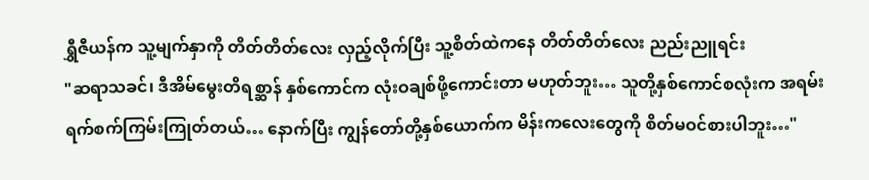ရွှီဇီယန်က သူ့မျက်နှာကို တိတ်တိတ်လေး လှည့်လိုက်ပြီး သူ့စိတ်ထဲကနေ တိတ်တိတ်လေး ညည်းညူရင်း
"ဆရာသခင်၊ ဒီအိမ်မွေးတိရစ္ဆာန် နှစ်ကောင်က လုံးဝချစ်ဖို့ကောင်းတာ မဟုတ်ဘူး… သူတို့နှစ်ကောင်စလုံးက အရမ်းရက်စက်ကြမ်းကြုတ်တယ်… နောက်ပြီး ကျွန်တော်တို့နှစ်ယောက်က မိန်းကလေးတွေကို စိတ်မဝင်စားပါဘူး…"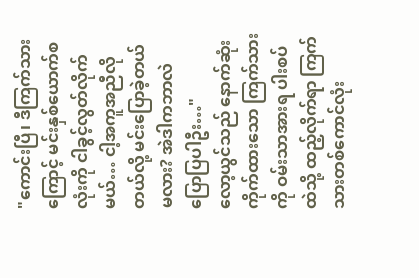"ကောင်းပြီ၊ ဒီကြက်သားကြောင့် မင်းနှစ်ယောက်စလုံးကို ငါခွင့်လွတ်လိုက်မယ်… ငါ့အကူအညီလိုတယ်လို့ မင်းပြောခဲ့တယ်မလား? အဲဒါကဘာလဲ ပြောပြပါဦး…"
လော့ယွင်သည် နောက်ဆုံးကိုက်ထားသော ကြက်သားကို ဝမ်းသာအားရ ပါးစပ်ထဲသို့ ထည့်လိုက်ရာ ကြက်သားတစ်ကောင်လုံး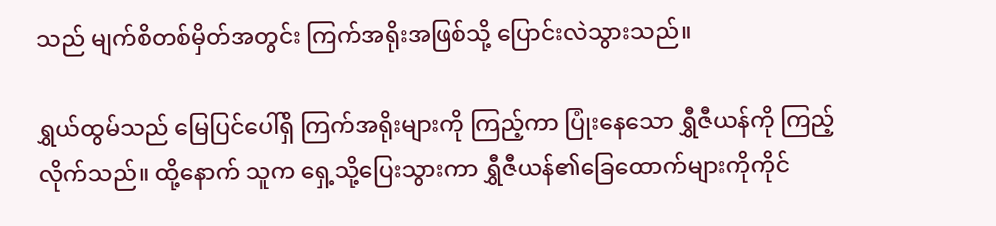သည် မျက်စိတစ်မှိတ်အတွင်း ကြက်အရိုးအဖြစ်သို့ ပြောင်းလဲသွားသည်။

ရွှယ်ထွမ်သည် မြေပြင်ပေါ်ရှိ ကြက်အရိုးများကို ကြည့်ကာ ပြုံးနေသော ရွှီဇီယန်ကို ကြည့်လိုက်သည်။ ထို့နောက် သူက ရှေ့သို့ပြေးသွားကာ ရွှီဇီယန်၏ခြေထောက်များကိုကိုင်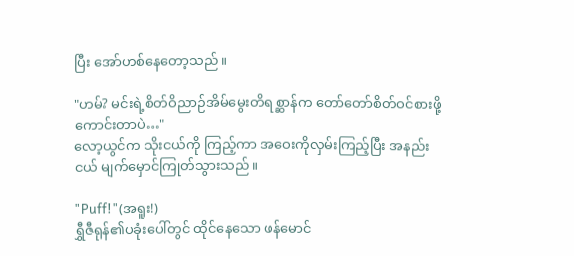ပြီး အော်ဟစ်နေတော့သည်။

"ဟမ်? မင်းရဲ့စိတ်ဝိညာဉ်အိမ်မွေးတိရစ္ဆာန်က တော်တော်စိတ်ဝင်စားဖို့ကောင်းတာပဲ…"
လော့ယွင်က သိုးငယ်ကို ကြည့်ကာ အဝေးကိုလှမ်းကြည့်ပြီး အနည်းငယ် မျက်မှောင်ကြုတ်သွားသည်။

"Puff!"(အရူး!)
ရွှီဇီရုန်၏ပခုံးပေါ်တွင် ထိုင်နေသော ဖန်မောင်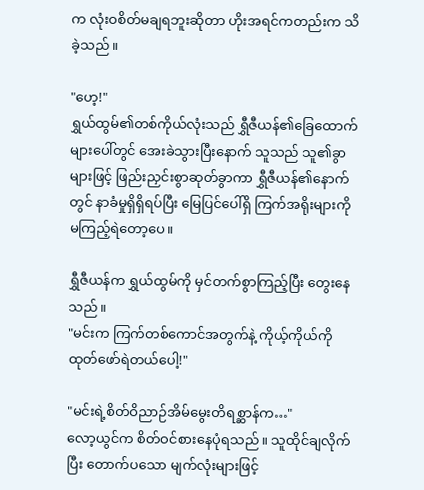က လုံးဝစိတ်မချရဘူးဆိုတာ ဟိုးအရင်ကတည်းက သိခဲ့သည်။

"ဟေ့!"
ရွှယ်ထွမ်၏တစ်ကိုယ်လုံးသည် ရွှီဇီယန်၏ခြေထောက်များပေါ်တွင် အေးခဲသွားပြီးနောက် သူသည် သူ၏ခွာများဖြင့် ဖြည်းညှင်းစွာဆုတ်ခွာကာ ရွှီဇီယန်၏နောက်တွင် နာခံမှုရှိရှိရပ်ပြီး မြေပြင်ပေါ်ရှိ ကြက်အရိုးများကို မကြည့်ရဲတော့ပေ။

ရွှီဇီယန်က ရွှယ်ထွမ်ကို မှင်တက်စွာကြည့်ပြီး တွေးနေသည်။
"မင်းက ကြက်တစ်ကောင်အတွက်နဲ့ ကိုယ့်ကိုယ်ကို ထုတ်ဖော်ရဲတယ်ပေါ့!"

"မင်းရဲ့စိတ်ဝိညာဉ်အိမ်မွေးတိရစ္ဆာန်က…"
လော့ယွင်က စိတ်ဝင်စားနေပုံရသည်။ သူထိုင်ချလိုက်ပြီး တောက်ပသော မျက်လုံးများဖြင့်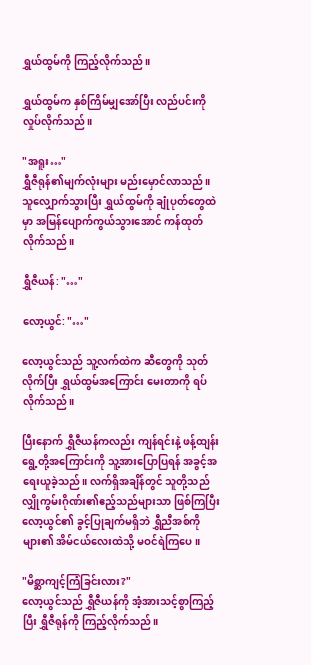ရွှယ်ထွမ်ကို ကြည့်လိုက်သည်။

ရွှယ်ထွမ်က နှစ်ကြိမ်မျှအော်ပြီး လည်ပင်းကို လှုပ်လိုက်သည်။

"အရူး…"
ရွှီဇီရုန်၏မျက်လုံးများ မည်းမှောင်လာသည်။ သူလျှောက်သွားပြီး ရွှယ်ထွမ်ကို ချုံပုတ်တွေထဲမှာ အမြန်ပျောက်ကွယ်သွားအောင် ကန်ထုတ်လိုက်သည်။

ရွှီဇီယန်: "…"

လော့ယွင်: "…"

လော့ယွင်သည် သူ့လက်ထဲက ဆီတွေကို သုတ်လိုက်ပြီး ‌ရွှယ်ထွမ်အကြောင်း မေးတာကို ရပ်လိုက်သည်။

ပြီးနောက် ရွှီဇီယန်ကလည်း ကျန်ရင်းနဲ့ ဖန့်ထျန်းရွေ့တို့အကြောင်းကို သူ့အားပြောပြရန် အခွင့်အရေးယူခဲ့သည်။ လက်ရှိအချိန်တွင် သူတို့သည် လျှိုကွမ်းဂိုဏ်း၏ဧည့်သည်များသာ ဖြစ်ကြပြီး လော့ယွင်၏ ခွင့်ပြုချက်မရှိဘဲ ရွှီညီအစ်ကိုများ၏ အိမ်ငယ်လေးထဲသို့ မဝင်ရဲကြပေ။

"မိစ္ဆာကျင့်ကြံခြင်းလား?"
လော့ယွင်သည် ရွှီဇီယန်ကို အံ့အားသင့်စွာကြည့်ပြီး ရွှီဇီရုန်ကို ကြည့်လိုက်သည်။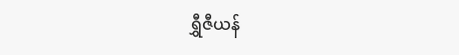ရွှီဇီယန်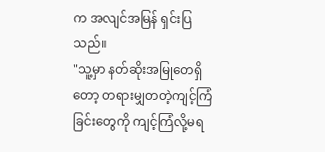က အလျင်အမြန် ရှင်းပြသည်။
"သူ့မှာ နတ်ဆိုးအမြုတေရှိတော့ တရားမျှတတဲ့ကျင့်ကြံခြင်းတွေကို ကျင့်ကြံလို့မရ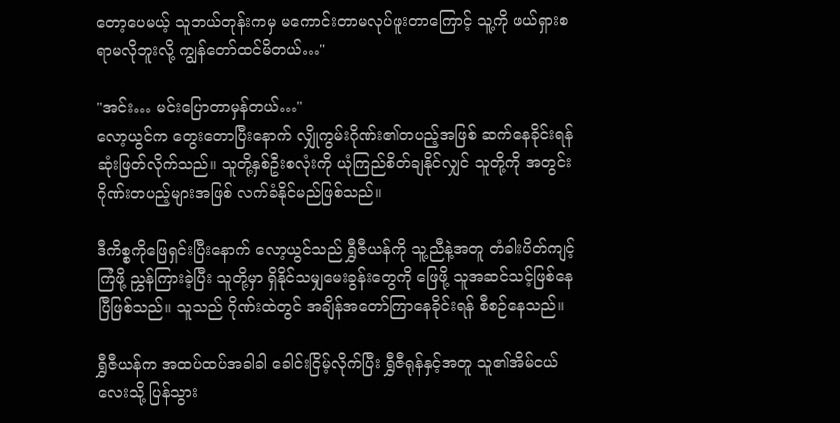တော့ပေမယ့် သူဘယ်တုန်းကမှ မကောင်းတာမလုပ်ဖူးတာကြောင့် သူ့ကို ဖယ်ရှားစရာမလိုဘူးလို့ ကျွန်တော်ထင်မိတယ်…"

"အင်း… မင်းပြောတာမှန်တယ်…"
လော့ယွင်က တွေးတောပြီးနောက် လျှိုကွမ်းဂိုဏ်း၏တပည့်အဖြစ် ဆက်နေခိုင်းရန် ဆုံးဖြတ်လိုက်သည်။ သူတို့နှစ်ဦးစလုံးကို ယုံကြည်စိတ်ချနိုင်လျှင် သူတို့ကို အတွင်းဂိုဏ်းတပည့်များအဖြစ် လက်ခံနိုင်မည်ဖြစ်သည်။

ဒီကိစ္စကိုဖြေရှင်းပြီးနောက် လော့ယွင်သည် ရွှီဇီယန်ကို သူ့ညီနဲ့အတူ တံခါးပိတ်ကျင့်ကြံဖို့ ညွှန်ကြားခဲ့ပြီး သူတို့မှာ ရှိနိုင်သမျှမေးခွန်းတွေကို ဖြေဖို့ သူအဆင်သင့်ဖြစ်နေပြီဖြစ်သည်။ သူသည် ဂိုဏ်းထဲတွင် အချိန်အတော်ကြာနေခိုင်းရန် စီစဉ်နေသည်။

ရွှီဇီယန်က အထပ်ထပ်အခါခါ ခေါင်းငြိမ့်လိုက်ပြီး ရွှီဇီရုန်နှင့်အတူ သူ၏အိမ်ငယ်လေးသို့ ပြန်သွား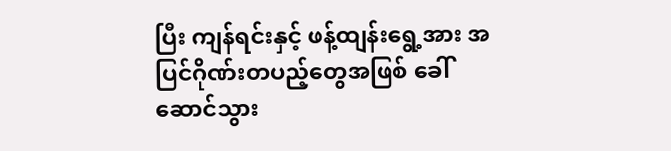ပြီး ကျန်ရင်းနှင့် ဖန့်ထျန်းရွေ့အား အပြင်ဂိုဏ်းတပည့်တွေအဖြစ် ခေါ်ဆောင်သွား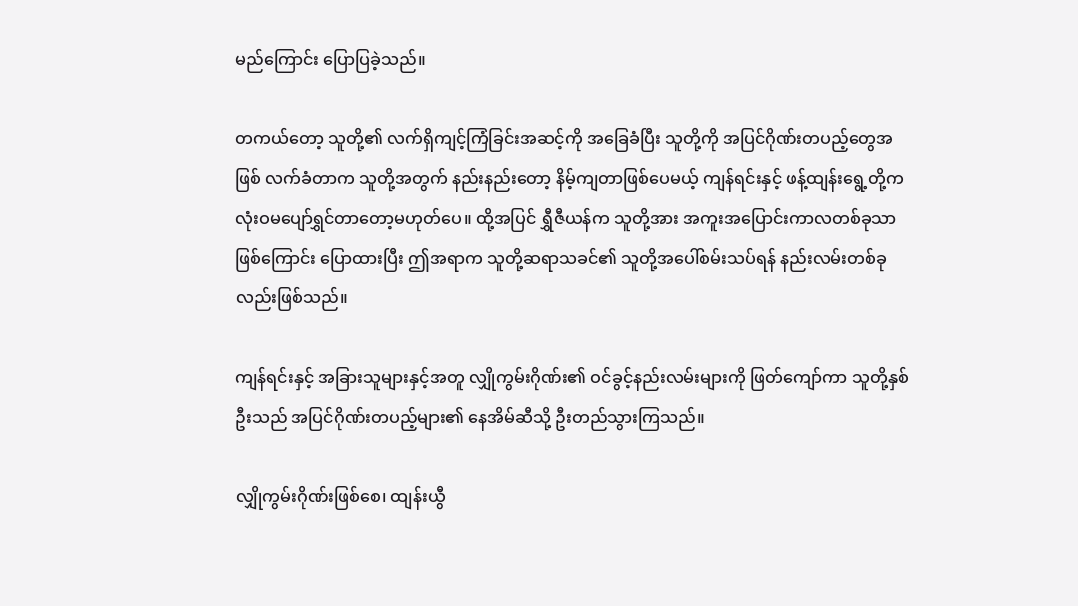မည်ကြောင်း ပြောပြခဲ့သည်။

တကယ်တော့ သူတို့၏ လက်ရှိကျင့်ကြံခြင်းအဆင့်ကို အခြေခံပြီး သူတို့ကို အပြင်ဂိုဏ်းတပည့်တွေအဖြစ် လက်ခံတာက သူတို့အတွက် နည်းနည်းတော့ နိမ့်ကျတာဖြစ်ပေမယ့် ကျန်ရင်းနှင့် ဖန့်ထျန်းရွေ့တို့က လုံးဝမပျော်ရွှင်တာတော့မဟုတ်ပေ။ ထို့အပြင် ရွှီဇီယန်က သူတို့အား အကူးအပြောင်းကာလတစ်ခုသာဖြစ်ကြောင်း ပြောထားပြီး ဤအရာက သူတို့ဆရာသခင်၏ သူတို့အပေါ်စမ်းသပ်ရန် နည်းလမ်းတစ်ခုလည်းဖြစ်သည်။

ကျန်ရင်းနှင့် အခြားသူများနှင့်အတူ လျှိုကွမ်းဂိုဏ်း၏ ဝင်ခွင့်နည်းလမ်းများကို ဖြတ်ကျော်ကာ သူတို့နှစ်ဦးသည် အပြင်ဂိုဏ်းတပည့်များ၏ နေအိမ်ဆီသို့ ဦးတည်သွားကြသည်။

လျှိုကွမ်းဂိုဏ်းဖြစ်စေ၊ ထျန်းယွီ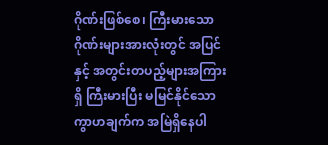ဂိုဏ်းဖြစ်စေ၊ ကြီးမားသောဂိုဏ်းများအားလုံးတွင် အပြင်နှင့် အတွင်းတပည့်များအကြားရှိ ကြီးမားပြီး မမြင်နိုင်သော ကွာဟချက်က အမြဲရှိနေပါ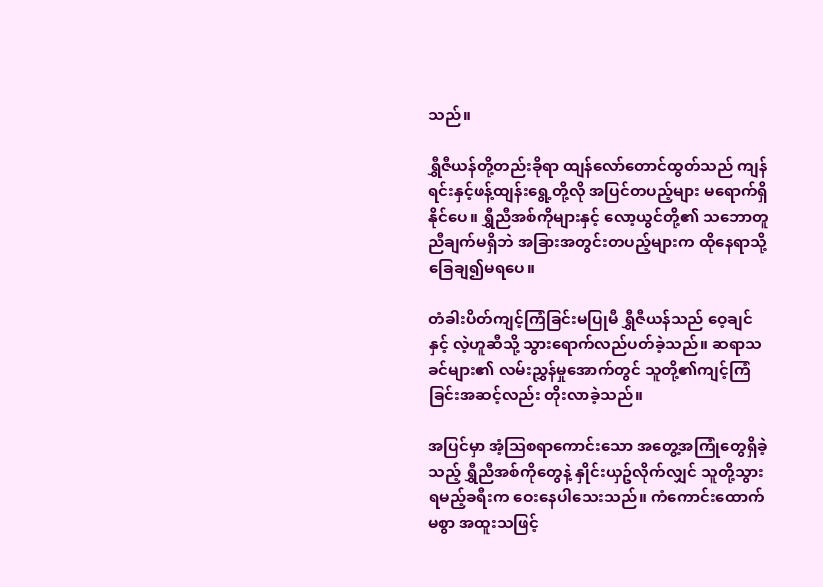သည်။

ရွှီဇီယန်တို့တည်းခိုရာ ထျန်လော်တောင်ထွတ်သည် ကျန်ရင်းနှင့်ဖန့်ထျန်းရွေ့တို့လို အပြင်တပည့်များ မရောက်ရှိနိုင်ပေ။ ရွှီညီအစ်ကိုများနှင့် လော့ယွင်တို့၏ သဘောတူညီချက်မရှိဘဲ အခြားအတွင်းတပည့်များက ထိုနေရာသို့ ခြေချ၍မရပေ။

တံခါးပိတ်ကျင့်ကြံခြင်းမပြုမီ ရွှီဇီယန်သည် ဝေ့ချင်နှင့် လဲ့ဟူဆီသို့ သွားရောက်လည်ပတ်ခဲ့သည်။ ဆရာသခင်များ၏ လမ်းညွှန်မှုအောက်တွင် သူတို့၏ကျင့်ကြံခြင်းအဆင့်လည်း တိုးလာခဲ့သည်။

အပြင်မှာ အံ့သြစရာကောင်းသော အတွေ့အကြုံတွေရှိခဲ့သည့် ရွှီညီအစ်ကိုတွေနဲ့ နှိုင်းယှဥ်လိုက်လျှင် သူတို့သွားရမည့်ခရီးက ဝေးနေပါသေးသည်။ ကံကောင်းထောက်မစွာ အထူးသဖြင့်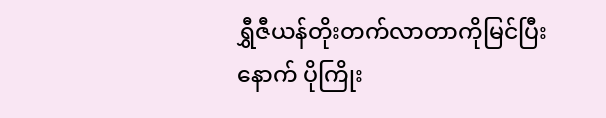ရွှီဇီယန်တိုးတက်လာတာကိုမြင်ပြီးနောက် ပိုကြိုး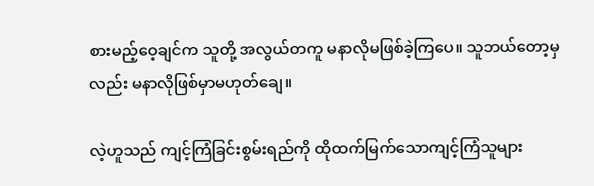စားမည့်ဝေ့ချင်က သူတို့ အလွယ်တကူ မနာလိုမဖြစ်ခဲ့ကြပေ။ သူဘယ်တော့မှလည်း မနာလိုဖြစ်မှာမဟုတ်ချေ။

လဲ့ဟူသည် ကျင့်ကြံခြင်းစွမ်းရည်ကို ထိုထက်မြက်သောကျင့်ကြံသူများ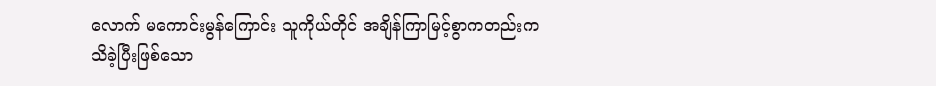လောက် မကောင်းမွန်ကြောင်း သူကိုယ်တိုင် အချိန်ကြာမြင့်စွာကတည်းက သိခဲ့ပြီးဖြစ်သော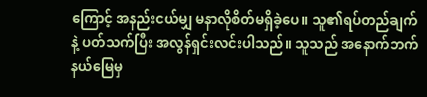ကြောင့် အနည်းငယ်မျှ မနာလိုစိတ်မရှိခဲ့ပေ။ သူ၏ရပ်တည်ချက်နဲ့ ပတ်သက်ပြီး အလွန်ရှင်းလင်းပါသည်။ သူသည် အနောက်ဘက်နယ်မြေမှ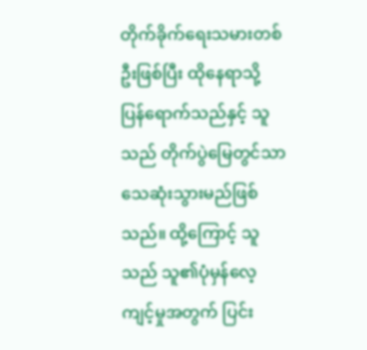တိုက်ခိုက်ရေးသမားတစ်ဦးဖြစ်ပြီး ထိုနေရာသို့ ပြန်ရောက်သည်နှင့် သူသည် တိုက်ပွဲမြေတွင်သာ သေဆုံးသွားမည်ဖြစ်သည်။ ထို့ကြောင့် သူသည် သူ၏ပုံမှန်လေ့ကျင့်မှုအတွက် ပြင်း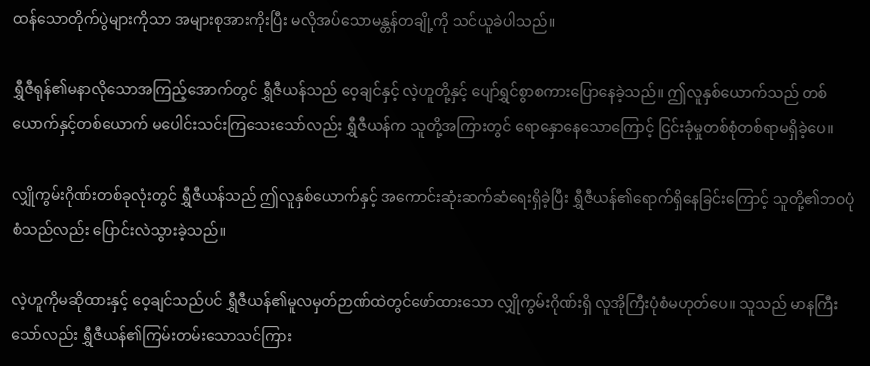ထန်သောတိုက်ပွဲများကိုသာ အများစုအားကိုးပြီး မလိုအပ်သောမန္တန်တချို့ကို သင်ယူခဲပါသည်။

ရွှီဇီရုန်၏မနာလိုသောအကြည့်အောက်တွင် ရွှီဇီယန်သည် ဝေ့ချင်နှင့် လဲ့ဟူတို့နှင့် ပျော်ရွှင်စွာစကားပြောနေခဲ့သည်။ ဤလူနှစ်ယောက်သည် တစ်ယောက်နှင့်တစ်ယောက် မပေါင်းသင်းကြသေးသော်လည်း ရွှီဇီယန်က သူတို့အကြားတွင် ရောနှောနေသောကြောင့် ငြင်းခုံမှုတစ်စုံတစ်ရာမရှိခဲ့ပေ။

လျှိုကွမ်းဂိုဏ်းတစ်ခုလုံးတွင် ရွှီဇီယန်သည် ဤလူနှစ်ယောက်နှင့် အကောင်းဆုံးဆက်ဆံရေးရှိခဲ့ပြီး ရွှီဇီယန်၏ရောက်ရှိနေခြင်းကြောင့် သူတို့၏ဘဝပုံစံသည်လည်း ပြောင်းလဲသွားခဲ့သည်။

လဲ့ဟူကိုမဆိုထားနှင့် ဝေ့ချင်သည်ပင် ရွှီဇီယန်၏မူလမှတ်ဉာဏ်ထဲတွင်ဖော်ထားသော လျှိုကွမ်းဂိုဏ်းရှိ လူအိုကြီးပုံစံမဟုတ်ပေ။ သူသည် မာနကြီးသော်လည်း ရွှီဇီယန်၏ကြမ်းတမ်းသောသင်ကြား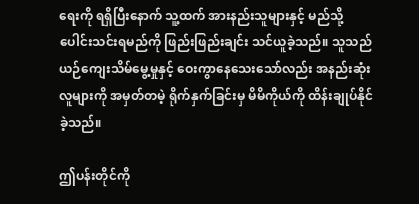ရေးကို ရရှိပြီးနောက် သူ့ထက် အားနည်းသူများနှင့် မည်သို့ပေါင်းသင်းရမည်ကို ဖြည်းဖြည်းချင်း သင်ယူခဲ့သည်။ သူသည် ယဉ်ကျေးသိမ်မွေ့မှုနှင့် ဝေးကွာနေသေးသော်လည်း အနည်းဆုံး လူများကို အမှတ်တမဲ့ ရိုက်နှက်ခြင်းမှ မိမိကိုယ်ကို ထိန်းချုပ်နိုင်ခဲ့သည်။

ဤပန်းတိုင်ကို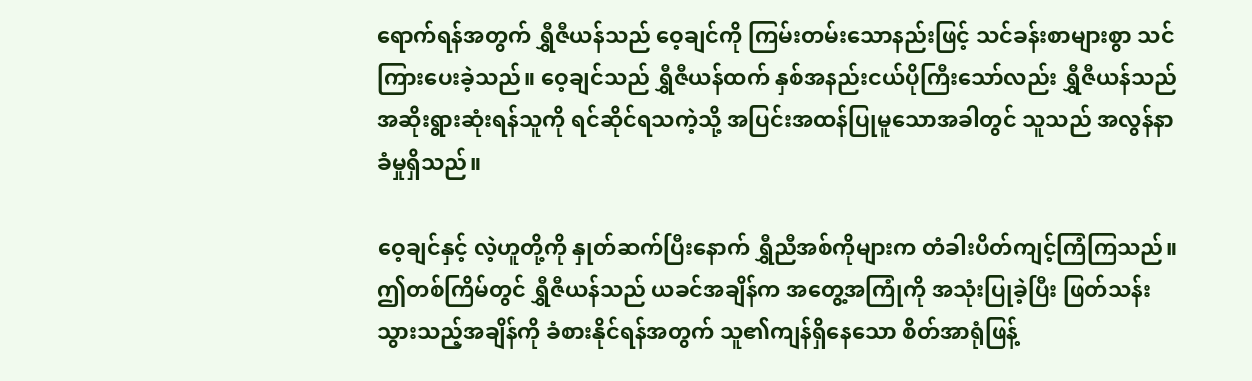ရောက်ရန်အတွက် ရွှီဇီယန်သည် ဝေ့ချင်ကို ကြမ်းတမ်းသောနည်းဖြင့် သင်ခန်းစာများစွာ သင်ကြားပေးခဲ့သည်။ ဝေ့ချင်သည် ရွှီဇီယန်ထက် နှစ်အနည်းငယ်ပိုကြီးသော်လည်း ရွှီဇီယန်သည် အဆိုးရွားဆုံးရန်သူကို ရင်ဆိုင်ရသကဲ့သို့ အပြင်းအထန်ပြုမူသောအခါတွင် သူသည် အလွန်နာခံမှုရှိသည်။

ဝေ့ချင်နှင့် လဲ့ဟူတို့ကို နှုတ်ဆက်ပြီးနောက် ရွှီညီအစ်ကိုများက တံခါးပိတ်ကျင့်ကြံကြသည်။ ဤတစ်ကြိမ်တွင် ရွှီဇီယန်သည် ယခင်အချိန်က အတွေ့အကြုံကို အသုံးပြုခဲ့ပြီး ဖြတ်သန်းသွားသည့်အချိန်ကို ခံစားနိုင်ရန်အတွက် သူ၏ကျန်ရှိနေသော စိတ်အာရုံဖြန့်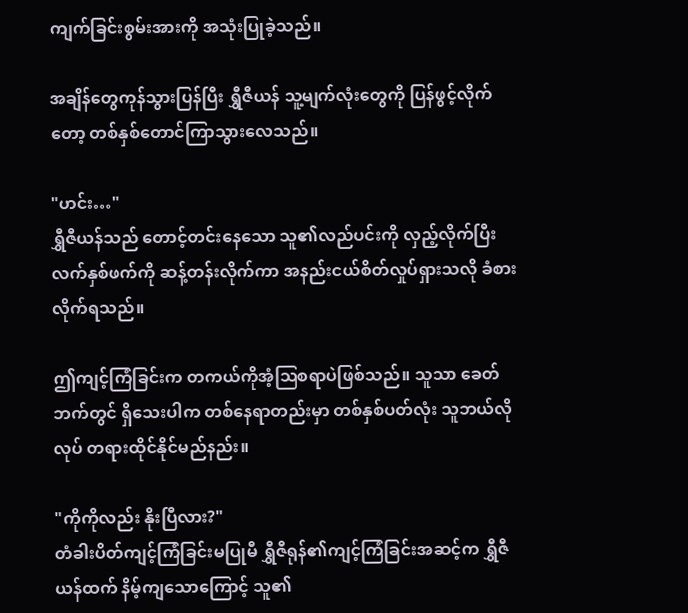ကျက်ခြင်းစွမ်းအားကို အသုံးပြုခဲ့သည်။

အချိန်တွေကုန်သွားပြန်ပြီး ရွှီဇီယန် သူ့မျက်လုံးတွေကို ပြန်ဖွင့်လိုက်တော့ တစ်နှစ်တောင်ကြာသွားလေသည်။

"ဟင်း…"
ရွှီဇီယန်သည် တောင့်တင်းနေသော သူ၏လည်ပင်းကို လှည့်လိုက်ပြီး လက်နှစ်ဖက်ကို ဆန့်တန်းလိုက်ကာ အနည်းငယ်စိတ်လှုပ်ရှားသလို ခံစားလိုက်ရသည်။

ဤကျင့်ကြံခြင်းက တကယ်ကိုအံ့ဩစရာပဲဖြစ်သည်။ သူသာ ခေတ်ဘက်တွင် ရှိသေးပါက တစ်နေရာတည်းမှာ တစ်နှစ်ပတ်လုံး သူဘယ်လိုလုပ် တရားထိုင်နိုင်မည်နည်း။

"ကိုကိုလည်း နိုးပြီလား?"
တံခါးပိတ်ကျင့်ကြံခြင်းမပြုမီ ရွှီဇီရုန်၏ကျင့်ကြံခြင်းအဆင့်က ရွှီဇီယန်ထက် နိမ့်ကျသောကြောင့် သူ၏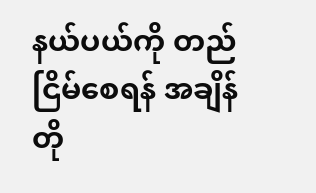နယ်ပယ်ကို တည်ငြိမ်စေရန် အချိန်တို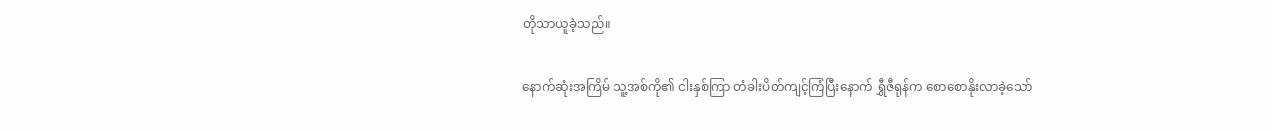တိုသာယူခဲ့သည်။

နောက်ဆုံးအကြိမ် သူ့အစ်ကို၏ ငါးနှစ်ကြာ တံခါးပိတ်ကျင့်ကြံပြီးနောက် ရွှီဇီရုန်က စောစောနိုးလာခဲ့သော်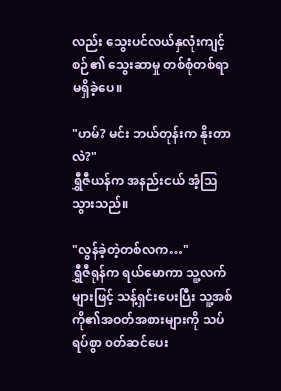လည်း သွေးပင်လယ်နှလုံးကျင့်စဉ်၏ သွေးဆာမှု တစ်စုံတစ်ရာ မရှိခဲ့ပေ။

"ဟမ်? မင်း ဘယ်တုန်းက နိုးတာလဲ?"
ရွှီဇီယန်က အနည်းငယ် အံ့သြသွားသည်။

"လွန်ခဲ့တဲ့တစ်လက…"
ရွှီဇီရုန်က ရယ်မောကာ သူ့လက်များဖြင့် သန့်ရှင်းပေးပြီး သူ့အစ်ကို၏အဝတ်အစားများကို သပ်ရပ်စွာ ၀တ်ဆင်ပေး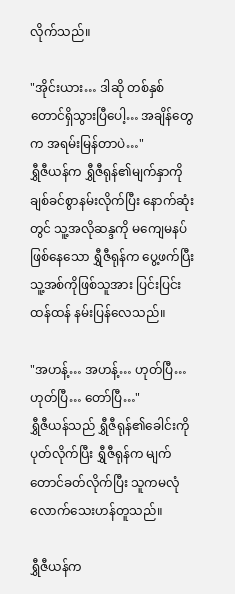လိုက်သည်။

"အိုင်းယား… ဒါဆို တစ်နှစ်တောင်ရှိသွားပြီပေါ့… အချိန်တွေက အရမ်းမြန်တာပဲ…"
ရွှီဇီယန်က ရွှီဇီရုန်၏မျက်နှာကို ချစ်ခင်စွာနမ်းလိုက်ပြီး နောက်ဆုံးတွင် သူ့အလိုဆန္ဒကို မကျေမနပ်ဖြစ်နေသော ရွှီဇီရုန်က ပွေ့ဖက်ပြီး သူ့အစ်ကိုဖြစ်သူအား ပြင်းပြင်းထန်ထန် နမ်းပြန်လေသည်။

"အဟန့်… အဟန့်… ဟုတ်ပြီ… ဟုတ်ပြီ… တော်ပြီ…"
ရွှီဇီယန်သည် ရွှီဇီရုန်၏ခေါင်းကိုပုတ်လိုက်ပြီး ရွှီဇီရုန်က မျက်တောင်ခတ်လိုက်ပြီး သူကမလုံလောက်သေးဟန်တူသည်။

ရွှီဇီယန်က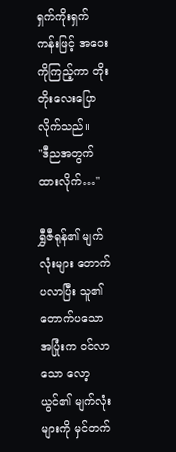ရှက်ကိုးရှက်ကန်းဖြင့် အဝေးကိုကြည့်ကာ တိုးတိုးလေးပြောလိုက်သည်။
"ဒီညအတွက်ထားလိုက်…"

ရွှီဇီရုန်၏ မျက်လုံးများ တောက်ပလာပြီး သူ၏တောက်ပသော အပြုံးက ဝင်လာသော လော့ယွင်၏ မျက်လုံးများကို မှင်တက်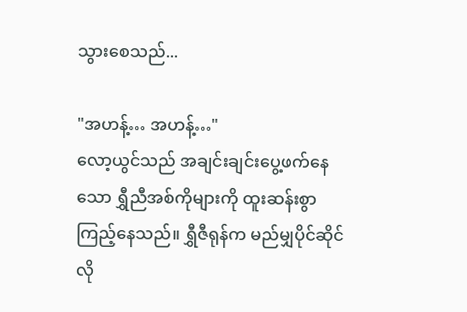သွားစေသည်...

"အဟန့်… အဟန့်…"
လော့ယွင်သည် အချင်းချင်းပွေ့ဖက်နေသော ရွှီညီအစ်ကိုများကို ထူးဆန်းစွာကြည့်နေသည်။ ရွှီဇီရုန်က မည်မျှပိုင်ဆိုင်လို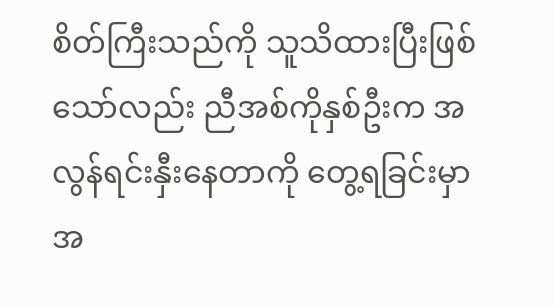စိတ်ကြီးသည်ကို သူသိထားပြီးဖြစ်သော်လည်း ညီအစ်ကိုနှစ်ဦးက အလွန်ရင်းနှီးနေတာကို တွေ့ရခြင်းမှာ အ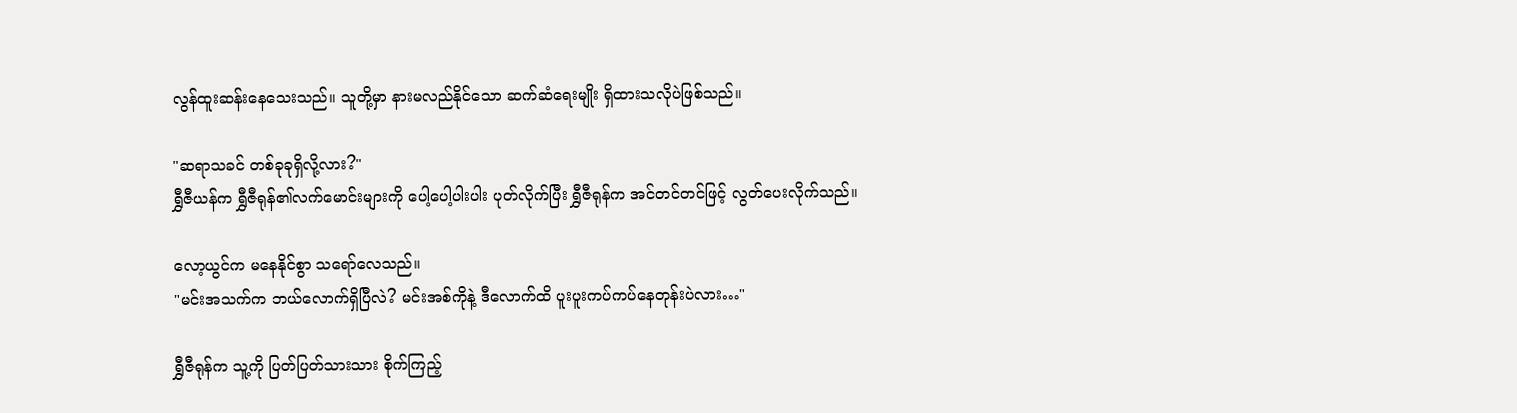လွန်ထူးဆန်းနေသေးသည်။ သူတို့မှာ နားမလည်နိုင်သော ဆက်ဆံရေးမျိုး ရှိထားသလိုပဲဖြစ်သည်။

"ဆရာသခင် တစ်ခုခုရှိလို့လား?"
ရွှီဇီယန်က ရွှီဇီရုန်၏လက်မောင်းများကို ပေါ့ပေါ့ပါးပါး ပုတ်လိုက်ပြီး ရွှီဇီရုန်က အင်တင်တင်ဖြင့် လွတ်ပေးလိုက်သည်။

လော့ယွင်က မနေနိုင်စွာ သရော်လေသည်။
"မင်းအသက်က ဘယ်လောက်ရှိပြီလဲ? မင်းအစ်ကိုနဲ့ ဒီလောက်ထိ ပူးပူးကပ်ကပ်နေတုန်းပဲလား…"

ရွှီဇီရုန်က သူ့ကို ပြတ်ပြတ်သားသား စိုက်ကြည့်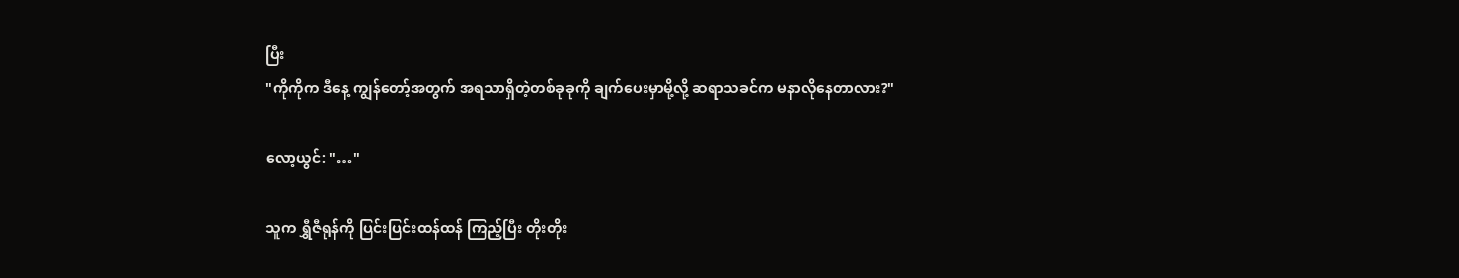ပြီး
"ကိုကိုက ဒီနေ့ ကျွန်တော့်အတွက် အရသာရှိတဲ့တစ်ခုခုကို ချက်ပေးမှာမို့လို့ ဆရာသခင်က မနာလိုနေတာလား?"

လော့ယွင်: "…"

သူက ရွှီဇီရုန်ကို ပြင်းပြင်းထန်ထန် ကြည့်ပြီး ‌တိုးတိုး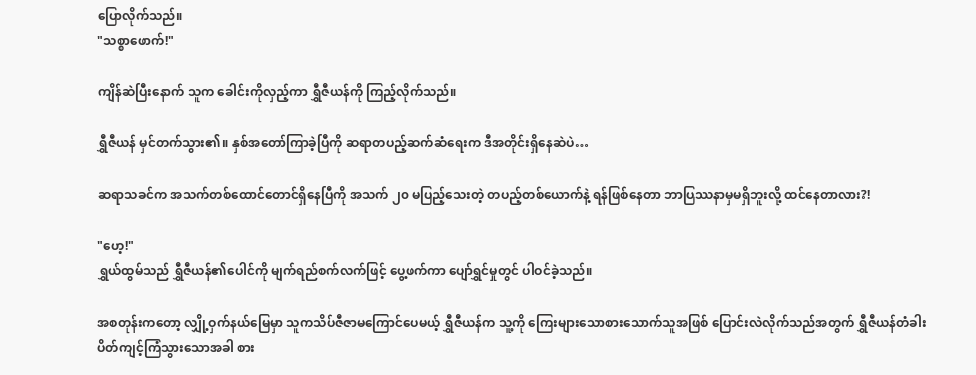ပြောလိုက်သည်။
"သစ္စာဖောက်!"

ကျိန်ဆဲပြီးနောက် သူက ခေါင်းကိုလှည့်ကာ ရွှီဇီယန်ကို ကြည့်လိုက်သည်။

ရွှီဇီယန် မှင်တက်သွား၏။ နှစ်အတော်ကြာခဲ့ပြီကို ဆရာတပည့်ဆက်ဆံရေးက ဒီအတိုင်းရှိနေဆဲပဲ…

ဆရာသခင်က အသက်တစ်ထောင်တောင်ရှိနေပြီကို အသက် ၂၀ မပြည့်သေးတဲ့ တပည့်တစ်ယောက်နဲ့ ရန်ဖြစ်နေတာ ဘာပြဿနာမှမရှိဘူးလို့ ထင်နေတာလား?!

"ဟေ့!"
ရွှယ်ထွမ်သည် ရွှီဇီယန်၏ပေါင်ကို မျက်ရည်စက်လက်ဖြင့် ပွေ့ဖက်ကာ ပျော်ရွှင်မှုတွင် ပါဝင်ခဲ့သည်။

အစတုန်းကတော့ လျှို့ဝှက်နယ်မြေမှာ သူကသိပ်ဇီဇာမကြောင်ပေမယ့် ရွှီဇီယန်က သူ့ကို ကြေးများသောစားသောက်သူအဖြစ် ပြောင်းလဲလိုက်သည်အတွက် ရွှီဇီယန်တံခါးပိတ်ကျင့်ကြံသွားသောအခါ စား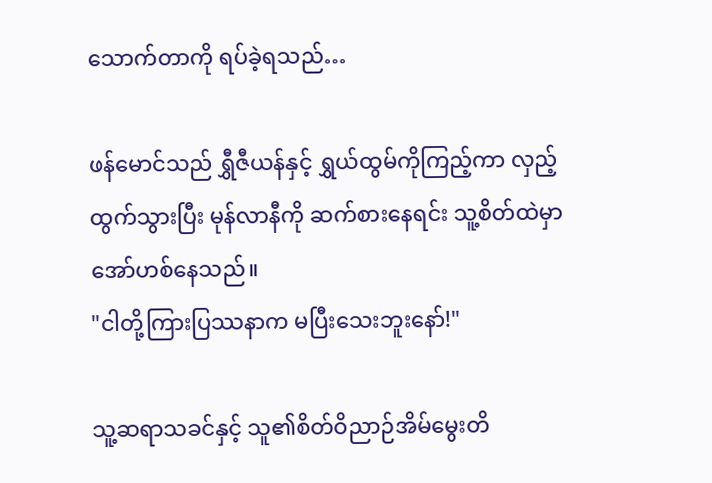သောက်တာကို ရပ်ခဲ့ရသည်…

ဖန်မောင်သည် ရွှီဇီယန်နှင့် ရွှယ်ထွမ်ကိုကြည့်ကာ လှည့်ထွက်သွားပြီး မုန်လာနီကို ဆက်စားနေရင်း သူ့စိတ်ထဲမှာ အော်ဟစ်နေသည်။
"ငါတို့ကြားပြဿနာက မပြီးသေးဘူးနော်!"

သူ့ဆရာသခင်နှင့် သူ၏စိတ်ဝိညာဉ်အိမ်မွေးတိ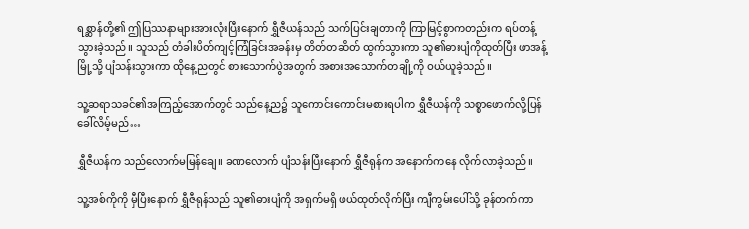ရစ္ဆာန်တို့၏ ဤပြဿနာများအားလုံးပြီးနောက် ရွှီဇီယန်သည် သက်ပြင်းချတာကို ကြာမြင့်စွာကတည်းက ရပ်တန့်သွားခဲ့သည်။ သူသည် တံခါးပိတ်ကျင့်ကြံခြင်းအခန်းမှ တိတ်တဆိတ် ထွက်သွားကာ သူ၏ဓားပျံကိုထုတ်ပြီး ဖာအန့်မြို့သို့ ပျံသန်းသွားကာ ထိုနေ့ညတွင် စားသောက်ပွဲအတွက် အစားအသောက်တချို့ကို ဝယ်ယူခဲ့သည်။

သူ့ဆရာသခင်၏အကြည့်အောက်တွင် သည်နေ့ည၌ သူကောင်းကောင်းမစားရပါက ရွှီဇီယန်ကို သစ္စာဖောက်လို့ပြန်ခေါ်လိမ့်မည်…

ရွှီဇီယန်က သည်လောက်မမြန်ချေ။ ခဏလောက် ပျံသန်းပြီးနောက် ရွှီဇီရုန်က အနောက်ကနေ လိုက်လာခဲ့သည်။

သူ့အစ်ကိုကို မှီပြီးနောက် ရွှီဇီရုန်သည် သူ၏ဓားပျံကို အရှက်မရှိ ဖယ်ထုတ်လိုက်ပြီး ကျီကွမ်းပေါ်သို့ ခုန်တက်ကာ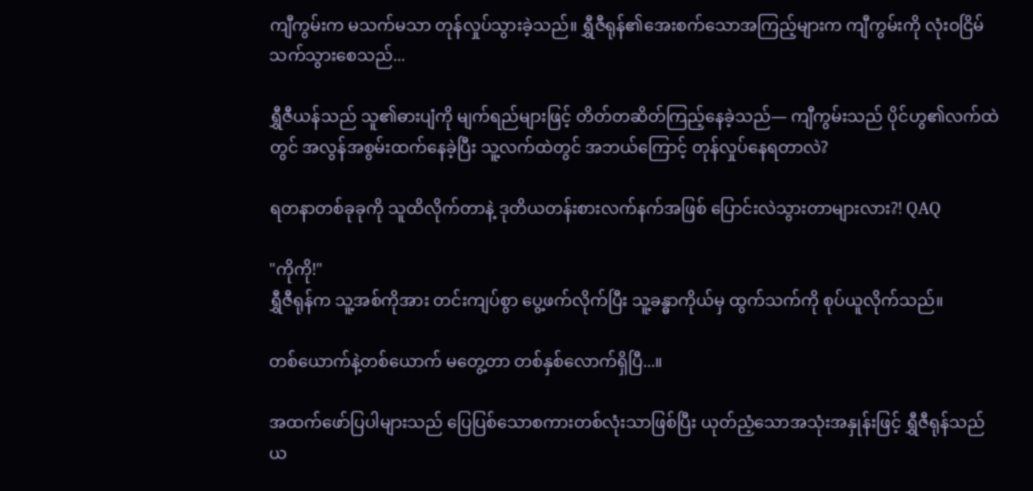ကျီကွမ်းက မသက်မသာ တုန်လှုပ်သွားခဲ့သည်။ ရွှီဇီရုန်၏အေးစက်သောအကြည့်များက ကျီကွမ်းကို လုံးဝငြိမ်သက်သွားစေသည်...

ရွှီဇီယန်သည် သူ၏ဓားပျံကို မျက်ရည်များဖြင့် တိတ်တဆိတ်ကြည့်နေခဲ့သည်— ကျီကွမ်းသည် ပိုင်ဟွ၏လက်ထဲတွင် အလွန်အစွမ်းထက်နေခဲ့ပြီး သူ့လက်ထဲတွင် အဘယ်ကြောင့် တုန်လှုပ်နေရတာလဲ?

ရတနာတစ်ခုခုကို သူထိလိုက်တာနဲ့ ဒုတိယတန်းစားလက်နက်အဖြစ် ပြောင်းလဲသွားတာများလား?! QAQ

"ကိုကို!"
ရွှီဇီရုန်က သူ့အစ်ကိုအား တင်းကျပ်စွာ ပွေ့ဖက်လိုက်ပြီး သူ့ခန္ဓာကိုယ်မှ ထွက်သက်ကို စုပ်ယူလိုက်သည်။

တစ်ယောက်နဲ့တစ်ယောက် မတွေ့တာ တစ်နှစ်လောက်ရှိပြီ...။

အထက်ဖော်ပြပါများသည် ပြေပြစ်သောစကားတစ်လုံးသာဖြစ်ပြီး ယုတ်ညံ့သောအသုံးအနှုန်းဖြင့် ရွှီဇီရုန်သည် ယ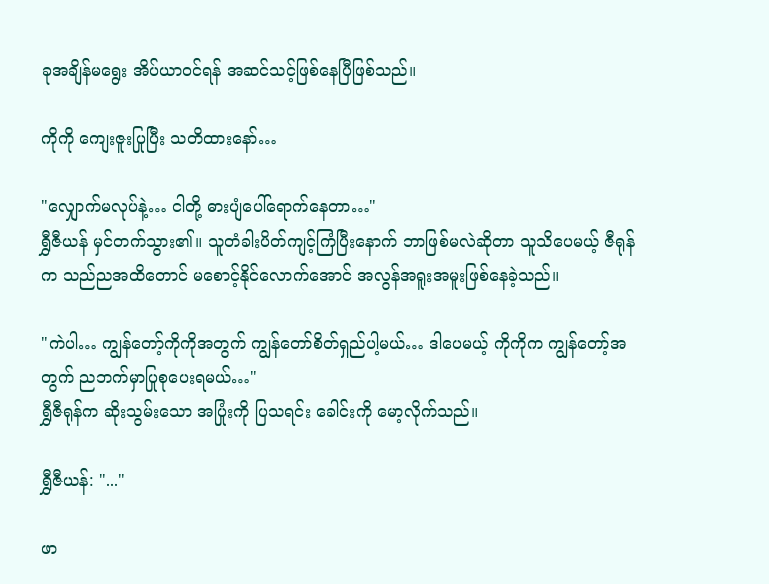ခုအချိန်မရွေး အိပ်ယာဝင်ရန် အဆင်သင့်ဖြစ်နေပြီဖြစ်သည်။

ကိုကို ကျေးဇူးပြုပြီး သတိထားနော်…

"လျှောက်မလုပ်နဲ့… ငါတို့ ဓားပျံပေါ်ရောက်နေတာ…"
ရွှီဇီယန် မှင်တက်သွား၏။ သူတံခါးပိတ်ကျင့်ကြံပြီးနောက် ဘာဖြစ်မလဲဆိုတာ သူသိပေမယ့် ဇီရုန်က သည်ညအထိတောင် မစောင့်နိုင်လောက်အောင် အလွန်အရူးအမူးဖြစ်နေခဲ့သည်။

"ကဲပါ… ကျွန်တော့်ကိုကိုအတွက် ကျွန်တော်စိတ်ရှည်ပါ့မယ်… ဒါပေမယ့် ကိုကိုက ကျွန်တော့်အတွက် ညဘက်မှာပြုစုပေးရမယ်…"
ရွှီဇီရုန်က ဆိုးသွမ်းသော အပြုံးကို ပြသရင်း ခေါင်းကို မော့လိုက်သည်။

ရွှီဇီယန်: "..."

ဖာ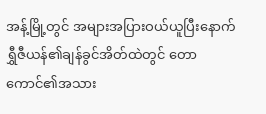အန့်မြို့တွင် အများအပြားဝယ်ယူပြီးနောက် ရွှီဇီယန်၏ချန်ခွင်အိတ်ထဲတွင် တောကောင်၏အသား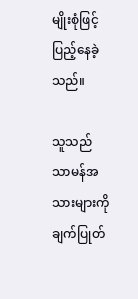မျိုးစုံဖြင့် ပြည့်နေခဲ့သည်။

သူသည် သာမန်အသားများကို ချက်ပြုတ်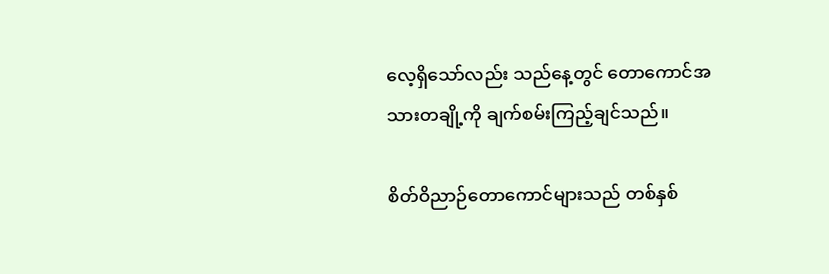လေ့ရှိသော်လည်း သည်နေ့တွင် တောကောင်အသားတချို့ကို ချက်စမ်းကြည့်ချင်သည်။

စိတ်ဝိညာဉ်တောကောင်များသည် တစ်နှစ်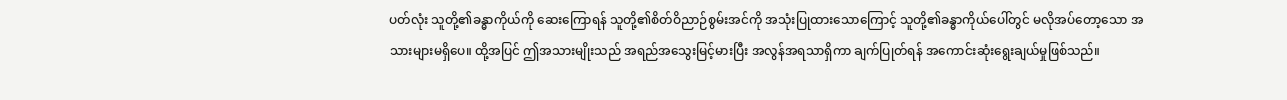ပတ်လုံး သူတို့၏ခန္ဓာကိုယ်ကို ဆေးကြောရန် သူတို့၏စိတ်ဝိညာဉ်စွမ်းအင်ကို အသုံးပြုထားသောကြောင့် သူတို့၏ခန္ဓာကိုယ်ပေါ်တွင် မလိုအပ်တော့သော အသားများမရှိပေ။ ထို့အပြင် ဤအသားမျိုးသည် အရည်အသွေးမြင့်မားပြီး အလွန်အရသာရှိကာ ချက်ပြုတ်ရန် အကောင်းဆုံးရွေးချယ်မှုဖြစ်သည်။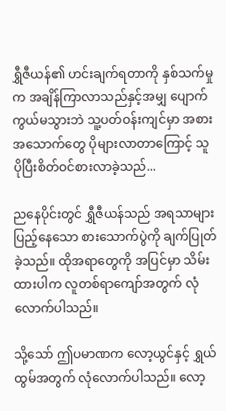ရွှီဇီယန်၏ ဟင်းချက်ရတာကို နှစ်သက်မှုက အချိန်ကြာလာသည်နှင့်အမျှ ပျောက်ကွယ်မသွားဘဲ သူ့ပတ်ဝန်းကျင်မှာ အစားအသောက်တွေ ပိုများလာတာကြောင့် သူ ပိုပြီးစိတ်ဝင်စားလာခဲ့သည်...

ညနေပိုင်းတွင် ရွှီဇီယန်သည် အရသာများပြည့်နေသော စားသောက်ပွဲကို ချက်ပြုတ်ခဲ့သည်။ ထိုအရာတွေကို အပြင်မှာ သိမ်းထားပါက လူတစ်ရာကျော်အတွက် လုံလောက်ပါသည်။

သို့သော် ဤပမာဏက လော့ယွင်နှင့် ရွှယ်ထွမ်အတွက် လုံလောက်ပါသည်။ လော့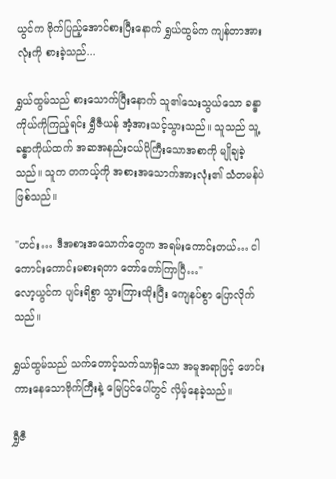ယွင်က ဗိုက်ပြည့်အောင်စားပြီးနောက် ရွှယ်ထွမ်က ကျန်တာအားလုံးကို စားခဲ့သည်...

ရွှယ်ထွမ်သည် စားသောက်ပြီးနောက် သူ၏သေးသွယ်သော ခန္ဓာကိုယ်ကိုကြည့်ရင်း ရွှီဇီယန် အံ့အားသင့်သွားသည်။ သူသည် သူ့ခန္ဓာကိုယ်ထက် အဆအနည်းငယ်ပိုကြီးသောအစာကို မျိုချခဲ့သည်။ သူက တကယ့်ကို အစားအသောက်အားလုံး၏ သံတမန်ပဲဖြစ်သည်။

"ဟင်း… ဒီအစားအသောက်တွေက အရမ်းကောင်းတယ်… ငါကောင်းကောင်းမစားရတာ တော်တော်ကြာပြီ…"
လော့ယွင်က ပျင်းရိစွာ သွားကြားထိုးပြီး ကျေနပ်စွာ ပြောလိုက်သည်။

ရွှယ်ထွမ်သည် သက်တောင့်သက်သာရှိသော အမူအရာဖြင့် ဖောင်းကားနေသောဗိုက်ကြီးနဲ့ မြေပြင်ပေါ်တွင် လှိမ့်နေခဲ့သည်။

ရွှီဇီ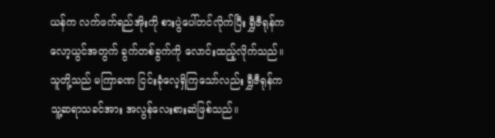ယန်က လက်ဖက်ရည်အိုးကို စားပွဲပေါ်တင်လိုက်ပြီး ရွှီဇီရုန်က လော့ယွင်အတွက် ခွက်တစ်ခွက်ကို လောင်းထည့်လိုက်သည်။ သူတို့သည် မကြာခဏ ငြင်းခုံလေ့ရှိကြသော်လည်း ရွှီဇီရုန်က သူ့ဆရာသခင်အား အလွန်လေးစားဆဲဖြစ်သည်။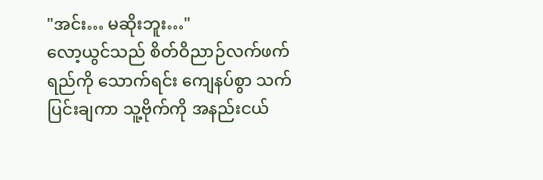"အင်း… မဆိုးဘူး…"
လော့ယွင်သည် စိတ်ဝိညာဉ်လက်ဖက်ရည်ကို သောက်ရင်း ကျေနပ်စွာ သက်ပြင်းချကာ သူ့ဗိုက်ကို အနည်းငယ်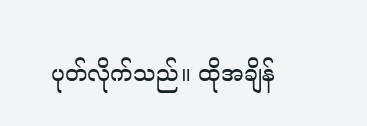ပုတ်လိုက်သည်။ ထိုအချိန်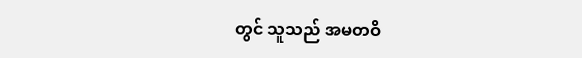တွင် သူသည် အမတဝိ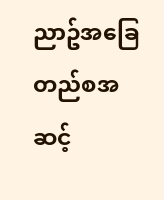ညာဥ်အခြေတည်စအဆင့်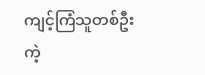ကျင့်ကြံသူတစ်ဦးကဲ့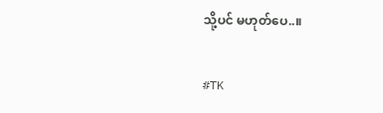သို့ပင် မဟုတ်ပေ..။

#TK